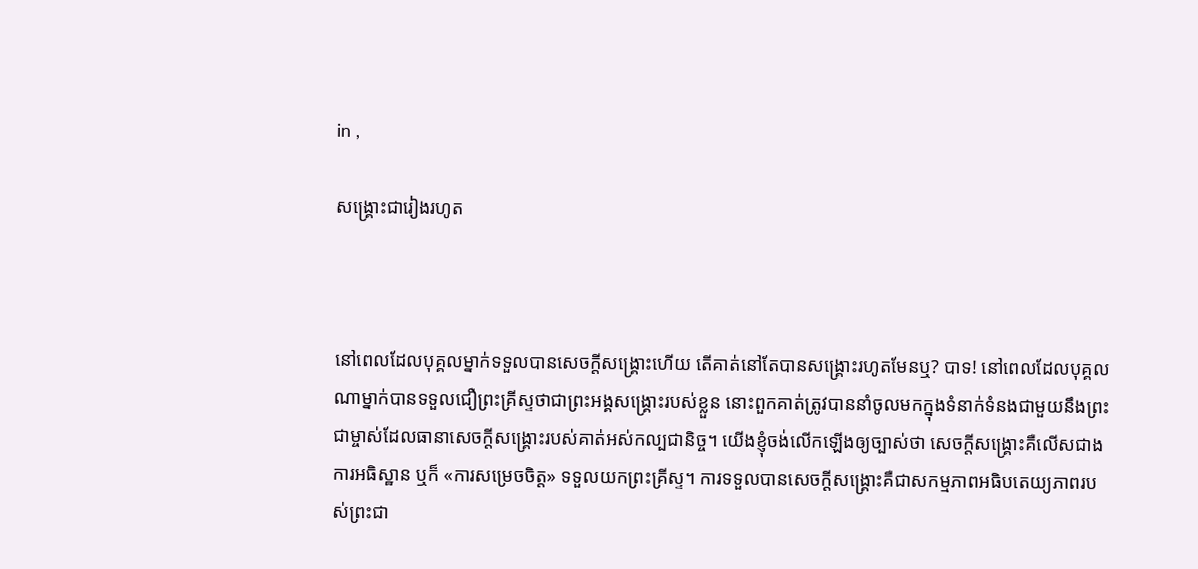in ,

សង្គ្រោះជារៀងរហូត



នៅពេលដែលបុគ្គលម្នាក់ទទួលបានសេចក្តីសង្គ្រោះហើយ តើគាត់នៅតែបានសង្គ្រោះរហូតមែនឬ? បាទ! នៅពេលដែលបុគ្គលណាម្នាក់បានទទួលជឿព្រះគ្រីស្ទថាជាព្រះអង្គសង្គ្រោះរបស់ខ្លួន នោះពួកគាត់ត្រូវបាននាំចូលមកក្នុងទំនាក់ទំនងជាមួយនឹងព្រះជាម្ចាស់ដែលធានាសេចក្ដីសង្គ្រោះរបស់គាត់អស់កល្បជានិច្ច។ យើងខ្ញុំចង់លើកឡើងឲ្យច្បាស់ថា សេចក្ដីសង្គ្រោះគឺលើសជាងការអធិស្ឋាន ឬក៏ «ការសម្រេចចិត្ត» ទទួលយកព្រះគ្រីស្ទ។ ការទទួលបានសេចក្ដីសង្គ្រោះគឺជាសកម្មភាពអធិបតេយ្យភាពរបស់ព្រះជា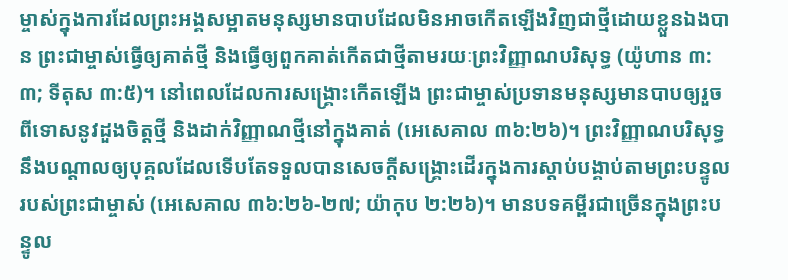ម្ចាស់ក្នុងការដែលព្រះអង្គសម្អាតមនុស្សមានបាបដែលមិនអាចកើតឡើងវិញជាថ្មីដោយខ្លួនឯងបាន ព្រះជាម្ចាស់ធ្វើឲ្យគាត់ថ្មី និងធ្វើឲ្យពួកគាត់កើតជាថ្មីតាមរយៈព្រះវិញ្ញាណបរិសុទ្ធ (យ៉ូហាន ៣:៣; ទីតុស ៣:៥)។ នៅពេលដែលការសង្គ្រោះកើតឡើង ព្រះជាម្ចាស់ប្រទានមនុស្សមានបាបឲ្យរួចពីទោសនូវដួងចិត្តថ្មី និងដាក់វិញ្ញាណថ្មីនៅក្នុងគាត់ (អេសេគាល ៣៦:២៦)។ ព្រះវិញ្ញាណបរិសុទ្ធនឹងបណ្ដាលឲ្យបុគ្គលដែលទើបតែទទួលបានសេចក្ដីសង្គ្រោះដើរក្នុងការស្ដាប់បង្គាប់តាមព្រះបន្ទូលរបស់ព្រះជាម្ចាស់ (អេសេគាល ៣៦:២៦-២៧; យ៉ាកុប ២:២៦)។ មានបទគម្ពីរជាច្រើនក្នុងព្រះបន្ទូល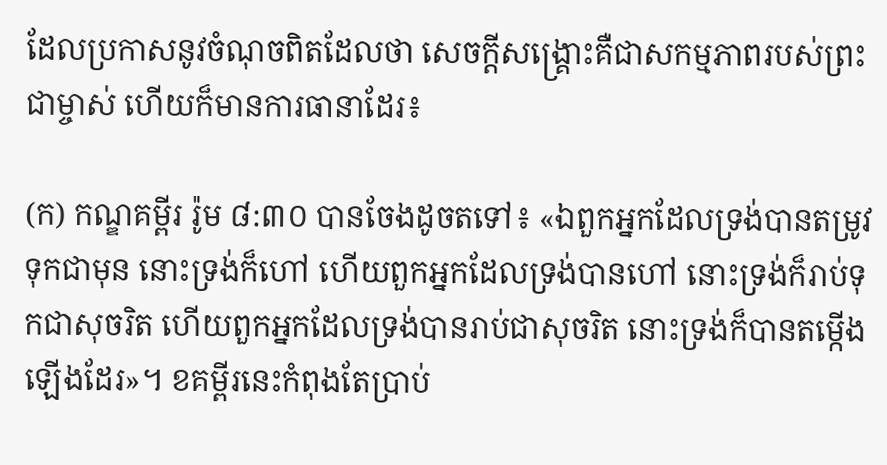ដែលប្រកាសនូវចំណុចពិតដែលថា សេចក្ដីសង្គ្រោះគឺជាសកម្មភាពរបស់ព្រះជាម្ចាស់ ហើយក៏មានការធានាដែរ៖

(ក) កណ្ឌគម្ពីរ រ៉ូម ៨:៣០ បានចែងដូចតទៅ៖ «ឯពួកអ្នកដែលទ្រង់បានតម្រូវទុកជាមុន នោះទ្រង់ក៏ហៅ ហើយពួកអ្នកដែលទ្រង់បានហៅ នោះទ្រង់ក៏រាប់ទុកជាសុចរិត ហើយពួកអ្នកដែលទ្រង់បានរាប់ជាសុចរិត នោះទ្រង់ក៏បានតម្កើងឡើងដែរ»។ ខគម្ពីរនេះកំពុងតែប្រាប់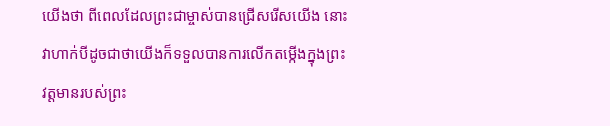យើងថា ពីពេលដែលព្រះជាម្ចាស់បានជ្រើសរើសយើង នោះវាហាក់បីដូចជាថាយើងក៏ទទួលបានការលើកតម្កើងក្នុងព្រះវត្តមានរបស់ព្រះ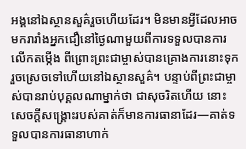អង្គនៅឯស្ថានសួគ៌រួចហើយដែរ។ មិនមានអ្វីដែលអាចមករារាំងអ្នកជឿនៅថ្ងៃណាមួយពីការទទួលបានការលើកតម្កើង ពីព្រោះព្រះជាម្ចាស់បានគ្រោងការនោះទុករួចស្រេចទៅហើយនៅឯស្ថានសួគ៌។ បន្ទាប់ពីព្រះជាម្ចាស់បានរាប់បុគ្គលណាម្នាក់ថា ជាសុចរិតហើយ នោះសេចក្ដីសង្គ្រោះរបស់គាត់ក៏មានការធានាដែរ—គាត់ទទួលបានការធានាហាក់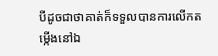បីដូចជាថាគាត់ក៏ទទួលបានការលើកតម្កើងនៅឯ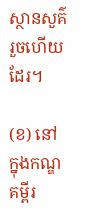ស្ថានសួគ៌រួចហើយដែរ។

(ខ) នៅក្នុងកណ្ឌគម្ពីរ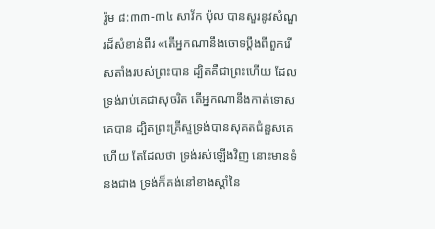រ៉ូម ៨:៣៣-៣៤ សាវ័ក ប៉ុល បានសួរនូវសំណួរដ៏សំខាន់ពីរ «តើអ្នកណានឹងចោទប្ដឹងពីពួករើសតាំងរបស់ព្រះបាន ដ្បិតគឺជាព្រះហើយ ដែលទ្រង់រាប់គេជាសុចរិត តើអ្នកណានឹងកាត់ទោសគេបាន ដ្បិតព្រះគ្រីស្ទទ្រង់បានសុគតជំនួសគេហើយ តែដែលថា ទ្រង់រស់ឡើងវិញ នោះមានទំនងជាង ទ្រង់ក៏គង់នៅខាងស្ដាំនៃ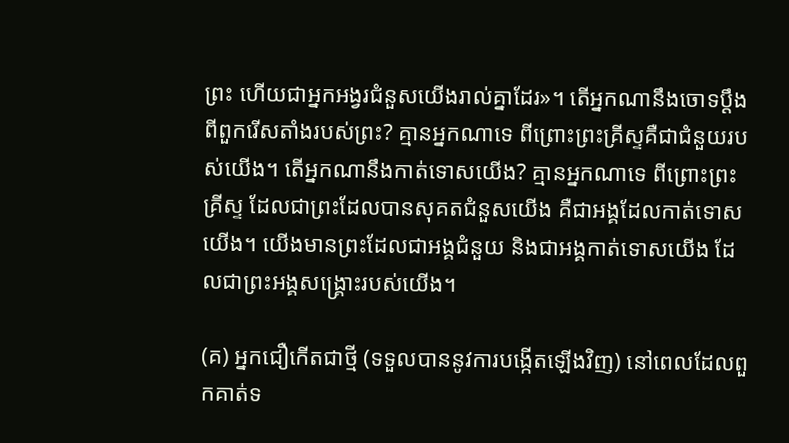ព្រះ ហើយជាអ្នកអង្វរជំនួសយើងរាល់គ្នាដែរ»។ តើអ្នកណានឹងចោទប្ដឹងពីពួករើសតាំងរបស់ព្រះ? គ្មានអ្នកណាទេ ពីព្រោះព្រះគ្រីស្ទគឺជាជំនួយរបស់យើង។ តើអ្នកណានឹងកាត់ទោសយើង? គ្មានអ្នកណាទេ ពីព្រោះព្រះគ្រីស្ទ ដែលជាព្រះដែលបានសុគតជំនួសយើង គឺជាអង្គដែលកាត់ទោសយើង។ យើងមានព្រះដែលជាអង្គជំនួយ និងជាអង្គកាត់ទោសយើង ដែលជាព្រះអង្គសង្គ្រោះរបស់យើង។

(គ) អ្នកជឿកើតជាថ្មី (ទទួលបាននូវការបង្កើតឡើងវិញ) នៅពេលដែលពួកគាត់ទ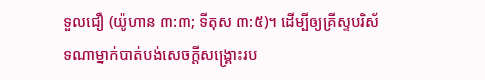ទួលជឿ (យ៉ូហាន ៣:៣; ទីតុស ៣:៥)។ ដើម្បីឲ្យគ្រីស្ទបរិស័ទណាម្នាក់បាត់បង់សេចក្ដីសង្គ្រោះរប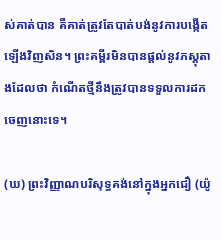ស់គាត់បាន គឺគាត់ត្រូវតែបាត់បង់នូវការបង្កើតឡើងវិញសិន។ ព្រះគម្ពីរមិនបានផ្ដល់នូវភស្តុតាងដែលថា កំណើតថ្មីនឹងត្រូវបានទទួលការដកចេញនោះទេ។

(ឃ) ព្រះវិញ្ញាណបរិសុទ្ធគង់នៅក្នុងអ្នកជឿ (យ៉ូ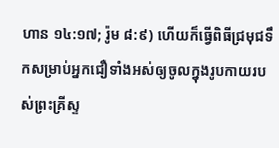ហាន ១៤:១៧; រ៉ូម ៨:៩) ហើយក៏ធ្វើពិធីជ្រមុជទឹកសម្រាប់អ្នកជឿទាំងអស់ឲ្យចូលក្នុងរូបកាយរបស់ព្រះគ្រីស្ទ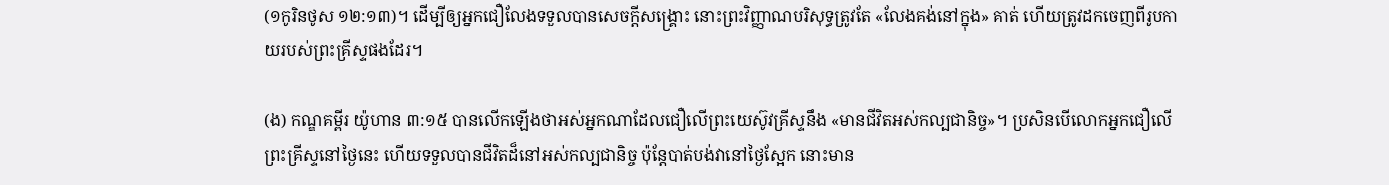(១កូរិនថូស ១២:១៣)។ ដើម្បីឲ្យអ្នកជឿលែងទទួលបានសេចក្ដីសង្គ្រោះ នោះព្រះវិញ្ញាណបរិសុទ្ធត្រូវតែ «លែងគង់នៅក្នុង» គាត់ ហើយត្រូវដកចេញពីរូបកាយរបស់ព្រះគ្រីស្ទផងដែរ។

(ង) កណ្ឌគម្ពីរ យ៉ូហាន ៣:១៥ បានលើកឡើងថាអស់អ្នកណាដែលជឿលើព្រះយេស៊ូវគ្រីស្ទនឹង «មានជីវិតអស់កល្បជានិច្ច»។ ប្រសិនបើលោកអ្នកជឿលើព្រះគ្រីស្ទនៅថ្ងៃនេះ ហើយទទួលបានជីវិតដ៏នៅអស់កល្បជានិច្ច ប៉ុន្តែបាត់បង់វានៅថ្ងៃស្អែក នោះមាន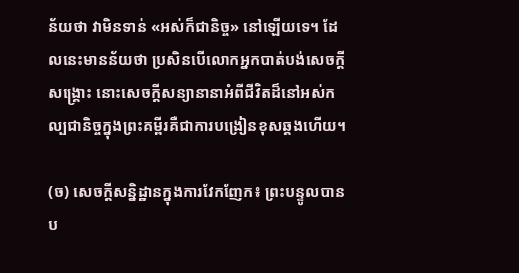ន័យថា វាមិនទាន់ «អស់ក៏ជានិច្ច» នៅឡើយទេ។ ដែលនេះមានន័យថា ប្រសិនបើលោកអ្នកបាត់បង់សេចក្ដីសង្គ្រោះ នោះសេចក្ដីសន្យានានាអំពីជីវិតដ៏នៅអស់កល្បជានិច្ចក្នុងព្រះគម្ពីរគឺជាការបង្រៀនខុសឆ្គងហើយ។

(ច) សេចក្ដីសន្និដ្ឋានក្នុងការវែកញែក៖ ព្រះបន្ទូលបានប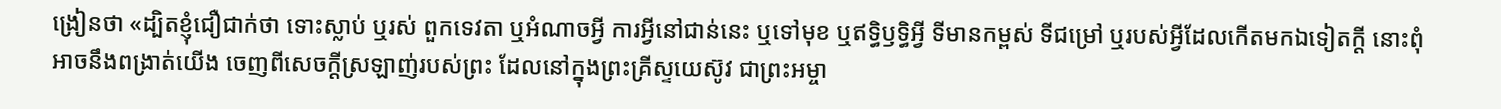ង្រៀនថា «ដ្បិតខ្ញុំជឿជាក់ថា ទោះស្លាប់ ឬរស់ ពួកទេវតា ឬអំណាចអ្វី ការអ្វីនៅជាន់នេះ ឬទៅមុខ ឬឥទ្ធិឫទ្ធិអ្វី ទីមានកម្ពស់ ទីជម្រៅ ឬរបស់អ្វីដែលកើតមកឯទៀតក្ដី នោះពុំអាចនឹងពង្រាត់យើង ចេញពីសេចក្ដីស្រឡាញ់របស់ព្រះ ដែលនៅក្នុងព្រះគ្រីស្ទយេស៊ូវ ជាព្រះអម្ចា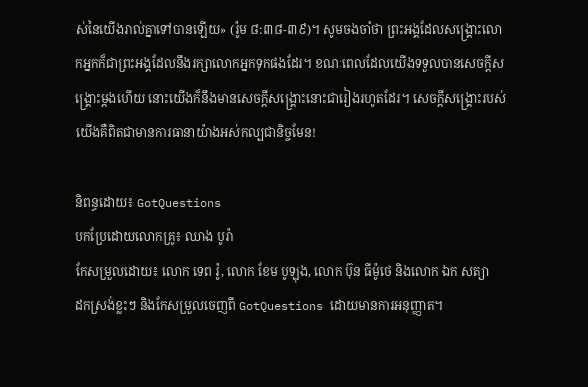ស់នៃយើងរាល់គ្នាទៅបានឡើយ» (រ៉ូម ៨:៣៨-៣៩)។ សូមចងចាំថា ព្រះអង្គដែលសង្គ្រោះលោកអ្នកក៏ជាព្រះអង្គដែលនឹងរក្សាលោកអ្នកទុកផងដែរ។ ខណៈពេលដែលយើងទទួលបានសេចក្ដីសង្គ្រោះម្ដងហើយ នោះយើងក៏នឹងមានសេចក្ដីសង្គ្រោះនោះជារៀងរហូតដែរ។ សេចក្ដីសង្គ្រោះរបស់យើងគឺពិតជាមានការធានាយ៉ាងអស់កល្បជានិច្ចមែន!

និពន្ធដោយ៖ GotQuestions
បកប្រែដោយលោកគ្រូ៖ ឈាង បូរ៉ា
កែសម្រួលដោយ៖ លោក ទេព រ៉ូ, លោក ខែម បូឡុង, លោក ប៊ុន ធីម៉ូថេ និងលោក ឯក សត្យា
ដកស្រង់ខ្លះៗ និងកែសម្រួលចេញពី GotQuestions ដោយមានការអនុញ្ញាត។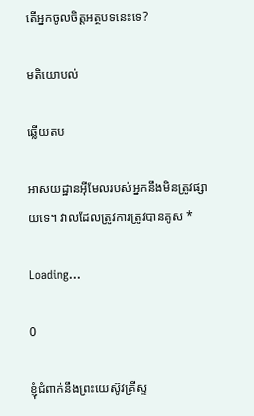តើអ្នកចូលចិត្តអត្ថបទនេះទេ?

មតិយោបល់

ឆ្លើយតប

អាសយដ្ឋានអ៊ីមែលរបស់អ្នកនឹងមិនត្រូវផ្សាយទេ។ វាលដែលត្រូវការត្រូវបានគូស *

Loading…

0

ខ្ញុំជំពាក់នឹងព្រះយេស៊ូវគ្រីស្ទ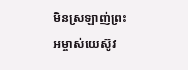មិនស្រឡាញ់ព្រះអម្ចាស់យេស៊ូវ